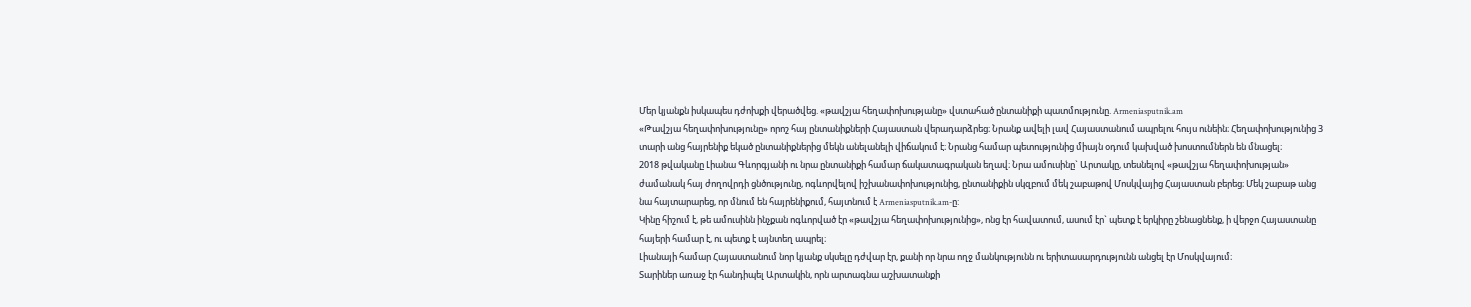Մեր կյանքն իսկապես դժոխքի վերածվեց. «թավշյա հեղափոխությանը» վստահած ընտանիքի պատմությունը. Armeniasputnik.am
«Թավշյա հեղափոխությունը» որոշ հայ ընտանիքների Հայաստան վերադարձրեց։ Նրանք ավելի լավ Հայաստանում ապրելու հույս ունեին։ Հեղափոխությունից 3 տարի անց հայրենիք եկած ընտանիքներից մեկն անելանելի վիճակում է։ Նրանց համար պետությունից միայն օդում կախված խոստումներն են մնացել։
2018 թվականը Լիանա Գևորգյանի ու նրա ընտանիքի համար ճակատագրական եղավ։ Նրա ամուսինը` Արտակը, տեսնելով «թավշյա հեղափոխության» ժամանակ հայ ժողովրդի ցնծությունը, ոգևորվելով իշխանափոխությունից, ընտանիքին սկզբում մեկ շաբաթով Մոսկվայից Հայաստան բերեց։ Մեկ շաբաթ անց նա հայտարարեց, որ մնում են հայրենիքում, հայտնում է Armeniasputnik.am-ը:
Կինը հիշում է, թե ամուսինն ինչքան ոգևորված էր «թավշյա հեղափոխությունից», ոնց էր հավատում, ասում էր` պետք է երկիրը շենացնենք, ի վերջո Հայաստանը հայերի համար է, ու պետք է այնտեղ ապրել։
Լիանայի համար Հայաստանում նոր կյանք սկսելը դժվար էր, քանի որ նրա ողջ մանկությունն ու երիտասարդությունն անցել էր Մոսկվայում։
Տարիներ առաջ էր հանդիպել Արտակին, որն արտագնա աշխատանքի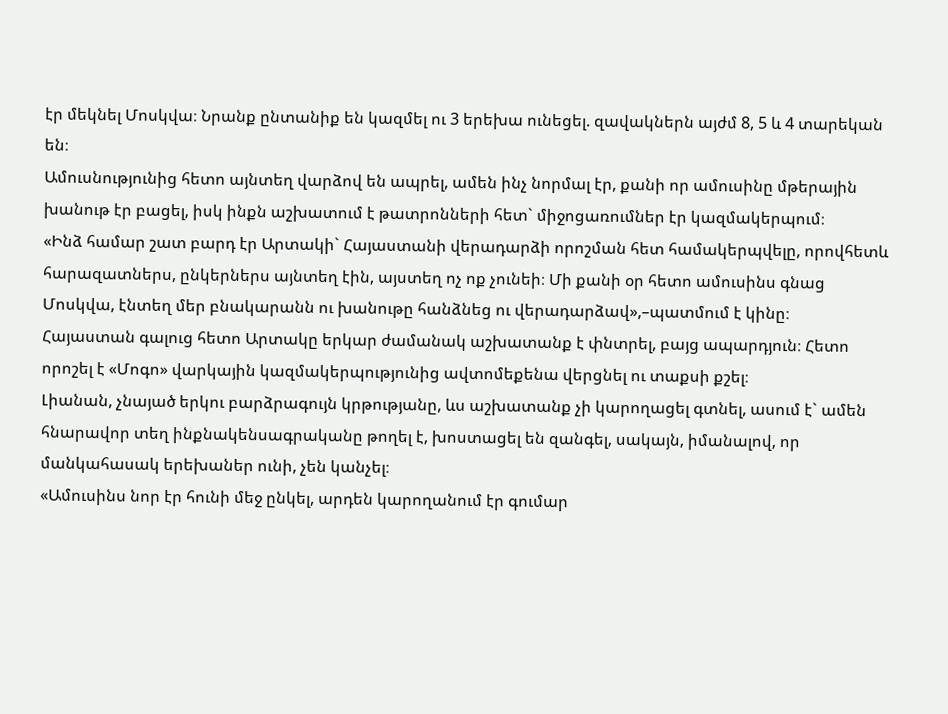էր մեկնել Մոսկվա։ Նրանք ընտանիք են կազմել ու 3 երեխա ունեցել. զավակներն այժմ 8, 5 և 4 տարեկան են։
Ամուսնությունից հետո այնտեղ վարձով են ապրել, ամեն ինչ նորմալ էր, քանի որ ամուսինը մթերային խանութ էր բացել, իսկ ինքն աշխատում է թատրոնների հետ` միջոցառումներ էր կազմակերպում։
«Ինձ համար շատ բարդ էր Արտակի` Հայաստանի վերադարձի որոշման հետ համակերպվելը, որովհետև հարազատներս, ընկերներս այնտեղ էին, այստեղ ոչ ոք չունեի։ Մի քանի օր հետո ամուսինս գնաց Մոսկվա, էնտեղ մեր բնակարանն ու խանութը հանձնեց ու վերադարձավ»,–պատմում է կինը։
Հայաստան գալուց հետո Արտակը երկար ժամանակ աշխատանք է փնտրել, բայց ապարդյուն։ Հետո որոշել է «Մոգո» վարկային կազմակերպությունից ավտոմեքենա վերցնել ու տաքսի քշել։
Լիանան, չնայած երկու բարձրագույն կրթությանը, ևս աշխատանք չի կարողացել գտնել, ասում է` ամեն հնարավոր տեղ ինքնակենսագրականը թողել է, խոստացել են զանգել, սակայն, իմանալով, որ մանկահասակ երեխաներ ունի, չեն կանչել։
«Ամուսինս նոր էր հունի մեջ ընկել, արդեն կարողանում էր գումար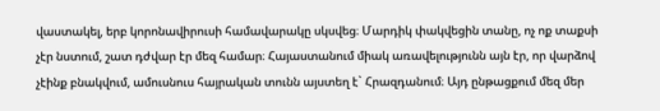վաստակել, երբ կորոնավիրուսի համավարակը սկսվեց։ Մարդիկ փակվեցին տանը, ոչ ոք տաքսի չէր նստում, շատ դժվար էր մեզ համար։ Հայաստանում միակ առավելությունն այն էր, որ վարձով չէինք բնակվում, ամուսնուս հայրական տունն այստեղ է` Հրազդանում։ Այդ ընթացքում մեզ մեր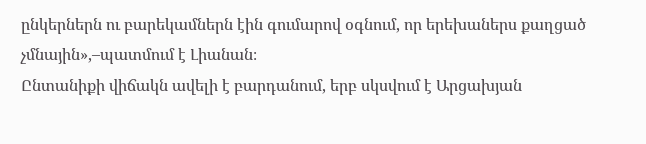ընկերներն ու բարեկամներն էին գումարով օգնում, որ երեխաներս քաղցած չմնային»,–պատմում է Լիանան։
Ընտանիքի վիճակն ավելի է բարդանում, երբ սկսվում է Արցախյան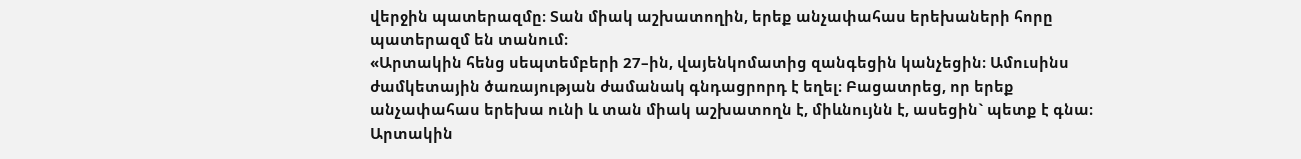վերջին պատերազմը։ Տան միակ աշխատողին, երեք անչափահաս երեխաների հորը պատերազմ են տանում։
«Արտակին հենց սեպտեմբերի 27–ին, վայենկոմատից զանգեցին կանչեցին։ Ամուսինս ժամկետային ծառայության ժամանակ գնդացրորդ է եղել։ Բացատրեց, որ երեք անչափահաս երեխա ունի և տան միակ աշխատողն է, միևնույնն է, ասեցին` պետք է գնա։ Արտակին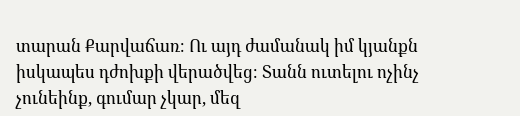տարան Քարվաճառ։ Ու այդ ժամանակ իմ կյանքն իսկապես դժոխքի վերածվեց։ Տանն ուտելու ոչինչ չունեինք, գումար չկար, մեզ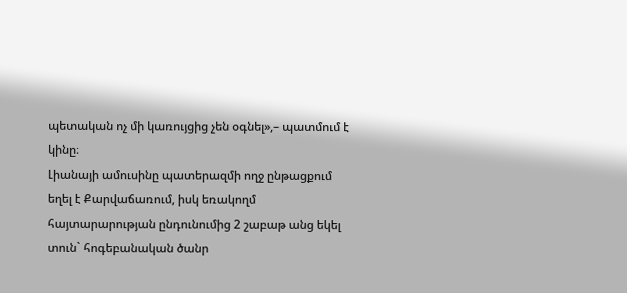պետական ոչ մի կառույցից չեն օգնել»,– պատմում է կինը։
Լիանայի ամուսինը պատերազմի ողջ ընթացքում եղել է Քարվաճառում, իսկ եռակողմ հայտարարության ընդունումից 2 շաբաթ անց եկել տուն` հոգեբանական ծանր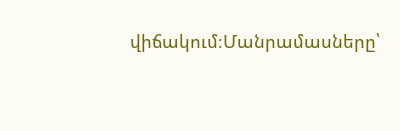վիճակում։Մանրամասները՝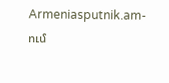Armeniasputnik.am-ում